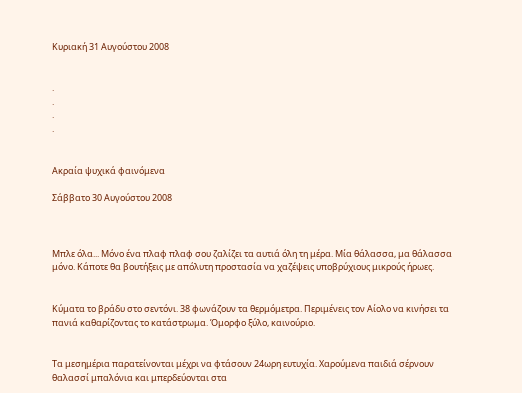Κυριακή 31 Αυγούστου 2008


.
.
.
.


Ακραία ψυχικά φαινόμενα

Σάββατο 30 Αυγούστου 2008



Μπλε όλα... Μόνο ένα πλαφ πλαφ σου ζαλίζει τα αυτιά όλη τη μέρα. Μία θάλασσα, μα θάλασσα μόνο. Κάποτε θα βουτήξεις με απόλυτη προστασία να χαζέψεις υποβρύχιους μικρούς ήρωες.


Κύματα το βράδυ στο σεντόνι. 38 φωνάζουν τα θερμόμετρα. Περιμένεις τον Αίολο να κινήσει τα πανιά καθαρίζοντας το κατάστρωμα. Όμορφο ξύλο, καινούριο.


Τα μεσημέρια παρατείνονται μέχρι να φτάσουν 24ωρη ευτυχία. Χαρούμενα παιδιά σέρνουν θαλασσί μπαλόνια και μπερδεύονται στα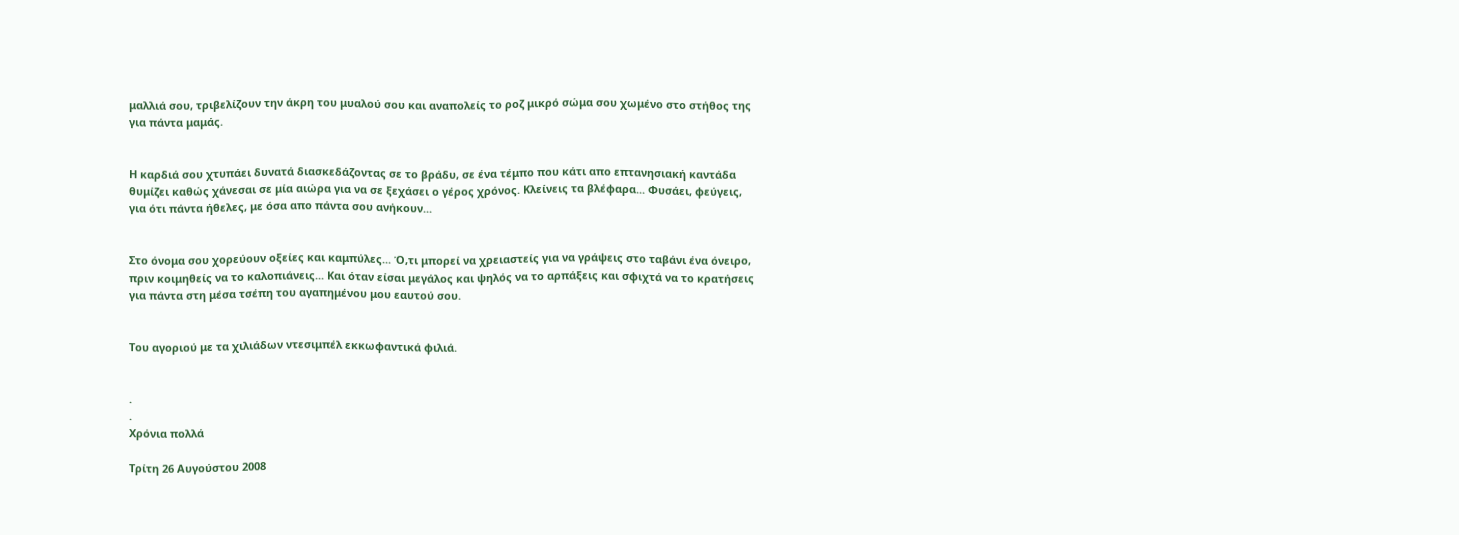μαλλιά σου, τριβελίζουν την άκρη του μυαλού σου και αναπολείς το ροζ μικρό σώμα σου χωμένο στο στήθος της για πάντα μαμάς.


Η καρδιά σου χτυπάει δυνατά διασκεδάζοντας σε το βράδυ, σε ένα τέμπο που κάτι απο επτανησιακή καντάδα θυμίζει καθώς χάνεσαι σε μία αιώρα για να σε ξεχάσει ο γέρος χρόνος. Κλείνεις τα βλέφαρα... Φυσάει, φεύγεις, για ότι πάντα ήθελες, με όσα απο πάντα σου ανήκουν...


Στο όνομα σου χορεύουν οξείες και καμπύλες... Ό,τι μπορεί να χρειαστείς για να γράψεις στο ταβάνι ένα όνειρο, πριν κοιμηθείς να το καλοπιάνεις... Και όταν είσαι μεγάλος και ψηλός να το αρπάξεις και σφιχτά να το κρατήσεις για πάντα στη μέσα τσέπη του αγαπημένου μου εαυτού σου.


Του αγοριού με τα χιλιάδων ντεσιμπέλ εκκωφαντικά φιλιά.


.
.
Χρόνια πολλά

Τρίτη 26 Αυγούστου 2008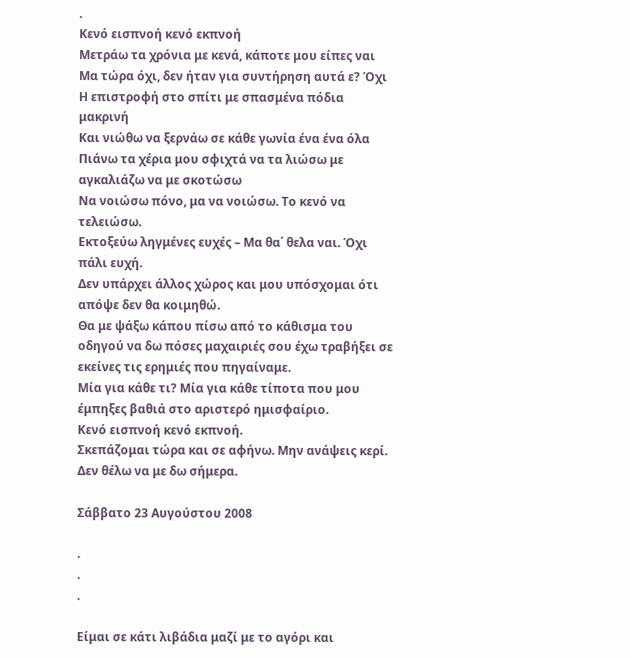.
Κενό εισπνοή κενό εκπνοή
Μετράω τα χρόνια με κενά, κάποτε μου είπες ναι
Μα τώρα όχι, δεν ήταν για συντήρηση αυτά ε? Όχι
Η επιστροφή στο σπίτι με σπασμένα πόδια μακρινή
Και νιώθω να ξερνάω σε κάθε γωνία ένα ένα όλα
Πιάνω τα χέρια μου σφιχτά να τα λιώσω με αγκαλιάζω να με σκοτώσω
Να νοιώσω πόνο, μα να νοιώσω. Το κενό να τελειώσω.
Εκτοξεύω ληγμένες ευχές – Μα θα΄ θελα ναι. Όχι πάλι ευχή.
Δεν υπάρχει άλλος χώρος και μου υπόσχομαι ότι απόψε δεν θα κοιμηθώ.
Θα με ψάξω κάπου πίσω από το κάθισμα του οδηγού να δω πόσες μαχαιριές σου έχω τραβήξει σε εκείνες τις ερημιές που πηγαίναμε.
Μία για κάθε τι? Μία για κάθε τίποτα που μου έμπηξες βαθιά στο αριστερό ημισφαίριο.
Κενό εισπνοή κενό εκπνοή.
Σκεπάζομαι τώρα και σε αφήνω. Μην ανάψεις κερί. Δεν θέλω να με δω σήμερα.

Σάββατο 23 Αυγούστου 2008

.
.
.

Είμαι σε κάτι λιβάδια μαζί με το αγόρι και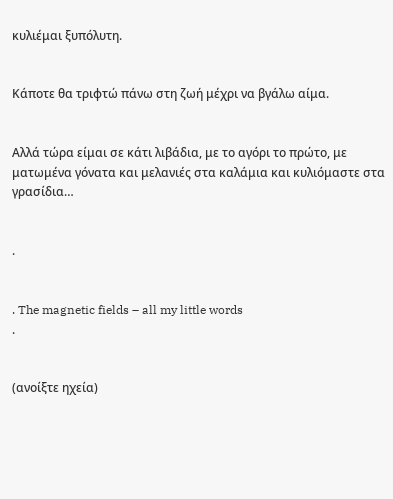κυλιέμαι ξυπόλυτη.


Κάποτε θα τριφτώ πάνω στη ζωή μέχρι να βγάλω αίμα.


Αλλά τώρα είμαι σε κάτι λιβάδια, με το αγόρι το πρώτο, με ματωμένα γόνατα και μελανιές στα καλάμια και κυλιόμαστε στα γρασίδια…


.


. The magnetic fields – all my little words
.


(ανοίξτε ηχεία)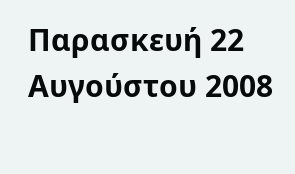Παρασκευή 22 Αυγούστου 2008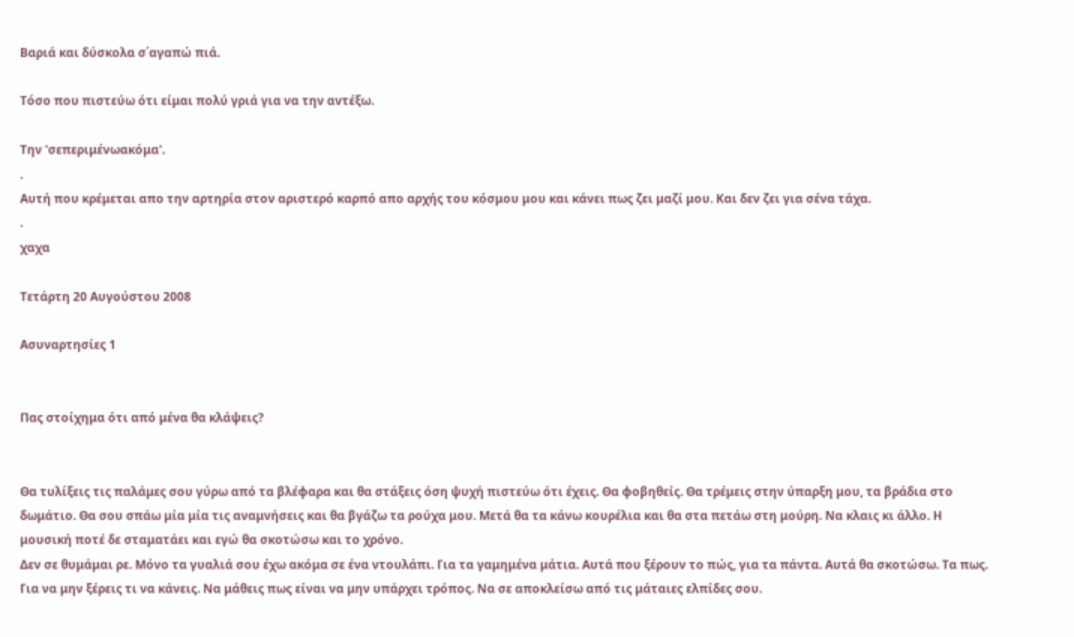Βαριά και δύσκολα σ΄αγαπώ πιά.

Τόσο που πιστεύω ότι είμαι πολύ γριά για να την αντέξω.

Την 'σεπεριμένωακόμα'.
.
Αυτή που κρέμεται απο την αρτηρία στον αριστερό καρπό απο αρχής του κόσμου μου και κάνει πως ζει μαζί μου. Και δεν ζει για σένα τάχα.
.
χαχα

Τετάρτη 20 Αυγούστου 2008

Ασυναρτησίες 1


Πας στοίχημα ότι από μένα θα κλάψεις?


Θα τυλίξεις τις παλάμες σου γύρω από τα βλέφαρα και θα στάξεις όση ψυχή πιστεύω ότι έχεις. Θα φοβηθείς. Θα τρέμεις στην ύπαρξη μου, τα βράδια στο δωμάτιο. Θα σου σπάω μία μία τις αναμνήσεις και θα βγάζω τα ρούχα μου. Μετά θα τα κάνω κουρέλια και θα στα πετάω στη μούρη. Να κλαις κι άλλο. Η μουσική ποτέ δε σταματάει και εγώ θα σκοτώσω και το χρόνο.
Δεν σε θυμάμαι ρε. Μόνο τα γυαλιά σου έχω ακόμα σε ένα ντουλάπι. Για τα γαμημένα μάτια. Αυτά που ξέρουν το πώς, για τα πάντα. Αυτά θα σκοτώσω. Τα πως. Για να μην ξέρεις τι να κάνεις. Να μάθεις πως είναι να μην υπάρχει τρόπος. Να σε αποκλείσω από τις μάταιες ελπίδες σου.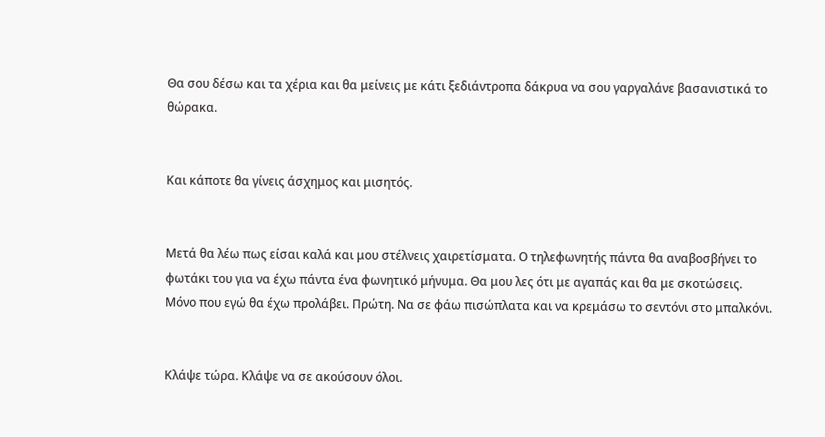Θα σου δέσω και τα χέρια και θα μείνεις με κάτι ξεδιάντροπα δάκρυα να σου γαργαλάνε βασανιστικά το θώρακα.


Και κάποτε θα γίνεις άσχημος και μισητός.


Μετά θα λέω πως είσαι καλά και μου στέλνεις χαιρετίσματα. Ο τηλεφωνητής πάντα θα αναβοσβήνει το φωτάκι του για να έχω πάντα ένα φωνητικό μήνυμα. Θα μου λες ότι με αγαπάς και θα με σκοτώσεις. Μόνο που εγώ θα έχω προλάβει. Πρώτη. Να σε φάω πισώπλατα και να κρεμάσω το σεντόνι στο μπαλκόνι.


Κλάψε τώρα. Κλάψε να σε ακούσουν όλοι.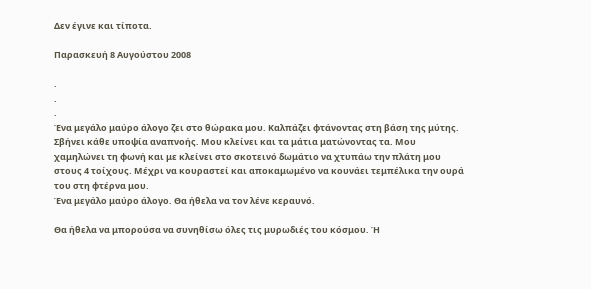Δεν έγινε και τίποτα.

Παρασκευή 8 Αυγούστου 2008

.
.
.
Ένα μεγάλο μαύρο άλογο ζει στο θώρακα μου. Καλπάζει φτάνοντας στη βάση της μύτης. Σβήνει κάθε υποψία αναπνοής. Μου κλείνει και τα μάτια ματώνοντας τα. Μου χαμηλώνει τη φωνή και με κλείνει στο σκοτεινό δωμάτιο να χτυπάω την πλάτη μου στους 4 τοίχους. Μέχρι να κουραστεί και αποκαμωμένο να κουνάει τεμπέλικα την ουρά του στη φτέρνα μου.
Ένα μεγάλο μαύρο άλογο. Θα ήθελα να τον λένε κεραυνό.

Θα ήθελα να μπορούσα να συνηθίσω όλες τις μυρωδιές του κόσμου. Ή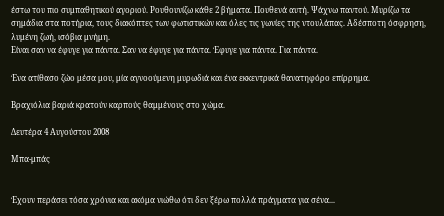έστω του πιο συμπαθητικού αγοριού. Ρουθουνίζω κάθε 2 βήματα. Πουθενά αυτή. Ψάχνω παντού. Μυρίζω τα σημάδια στα ποτήρια, τους διακόπτες των φωτιστικών και όλες τις γωνίες της ντουλάπας. Αδέσποτη όσφρηση, λυμένη ζωή, ισόβια μνήμη.
Είναι σαν να έφυγε για πάντα. Σαν να έφυγε για πάντα. Έφυγε για πάντα. Για πάντα.

Ένα ατίθασο ζώο μέσα μου, μία αγνοούμενη μυρωδιά και ένα εκκεντρικά θανατηφόρο επίρρημα.

Βραχιόλια βαριά κρατούν καρπούς θαμμένους στο χώμα.

Δευτέρα 4 Αυγούστου 2008

Μπα-μπάς


Έχουν περάσει τόσα χρόνια και ακόμα νιώθω ότι δεν ξέρω πολλά πράγματα για σένα...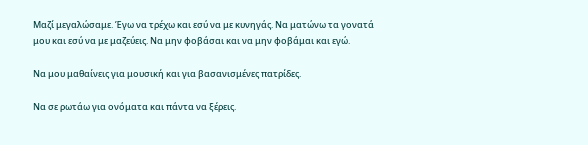Μαζί μεγαλώσαμε. Έγω να τρέχω και εσύ να με κυνηγάς. Να ματώνω τα γονατά μου και εσύ να με μαζεύεις. Να μην φοβάσαι και να μην φοβάμαι και εγώ.

Να μου μαθαίνεις για μουσική και για βασανισμένες πατρίδες.

Να σε ρωτάω για ονόματα και πάντα να ξέρεις.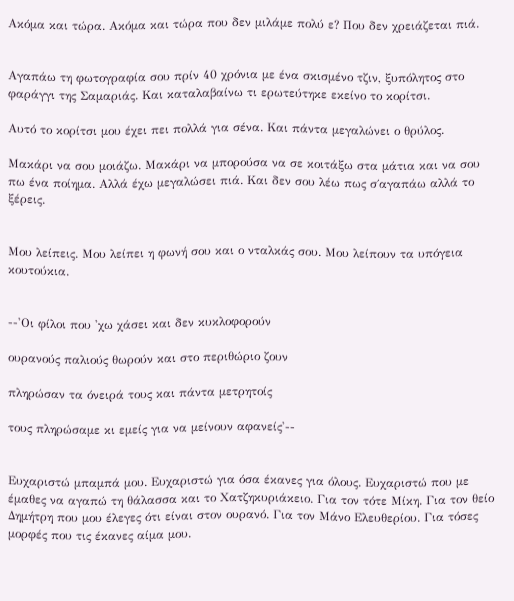Ακόμα και τώρα. Ακόμα και τώρα που δεν μιλάμε πολύ ε? Που δεν χρειάζεται πιά.


Αγαπάω τη φωτογραφία σου πρίν 40 χρόνια με ένα σκισμένο τζιν, ξυπόλητος στο φαράγγι της Σαμαριάς. Και καταλαβαίνω τι ερωτεύτηκε εκείνο το κορίτσι.

Αυτό το κορίτσι μου έχει πει πολλά για σένα. Και πάντα μεγαλώνει ο θρύλος.

Μακάρι να σου μοιάζω. Μακάρι να μπορούσα να σε κοιτάξω στα μάτια και να σου πω ένα ποίημα. Αλλά έχω μεγαλώσει πιά. Και δεν σου λέω πως σ΄αγαπάω αλλά το ξέρεις.


Μου λείπεις. Μου λείπει η φωνή σου και ο νταλκάς σου. Μου λείπουν τα υπόγεια κουτούκια.


--'Οι φίλοι που 'χω χάσει και δεν κυκλοφορούν

ουρανούς παλιούς θωρούν και στο περιθώριο ζουν

πληρώσαν τα όνειρά τους και πάντα μετρητοίς

τους πληρώσαμε κι εμείς για να μείνουν αφανείς'--


Ευχαριστώ μπαμπά μου. Ευχαριστώ για όσα έκανες για όλους. Ευχαριστώ που με έμαθες να αγαπώ τη θάλασσα και το Χατζηκυριάκειο. Για τον τότε Μίκη. Για τον θείο Δημήτρη που μου έλεγες ότι είναι στον ουρανό. Για τον Μάνο Ελευθερίου. Για τόσες μορφές που τις έκανες αίμα μου.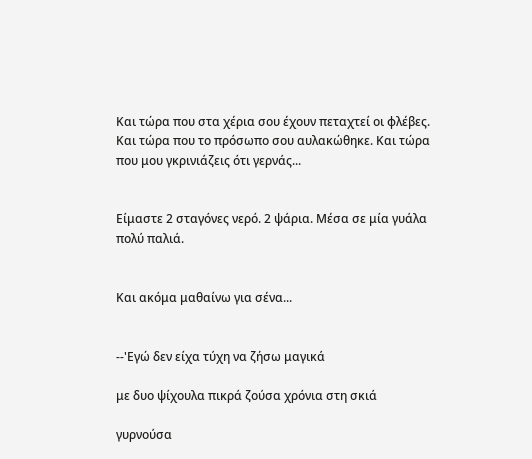Και τώρα που στα χέρια σου έχουν πεταχτεί οι φλέβες. Και τώρα που το πρόσωπο σου αυλακώθηκε. Και τώρα που μου γκρινιάζεις ότι γερνάς...


Είμαστε 2 σταγόνες νερό. 2 ψάρια. Μέσα σε μία γυάλα πολύ παλιά.


Και ακόμα μαθαίνω για σένα...


--'Εγώ δεν είχα τύχη να ζήσω μαγικά

με δυο ψίχουλα πικρά ζούσα χρόνια στη σκιά

γυρνούσα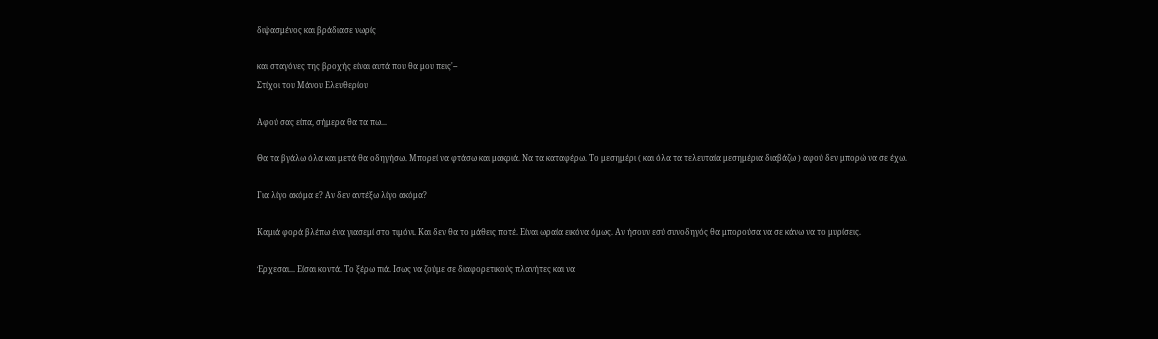διψασμένος και βράδιασε νωρίς

και σταγόνες της βροχής είναι αυτά που θα μου πεις'--
Στίχοι του Μάνου Ελευθερίου

Αφού σας είπα, σήμερα θα τα πω...

Θα τα βγάλω όλα και μετά θα οδηγήσω. Μπορεί να φτάσω και μακριά. Να τα καταφέρω. Το μεσημέρι ( και όλα τα τελευταία μεσημέρια διαβάζω ) αφού δεν μπορώ να σε έχω.

Για λίγο ακόμα ε? Αν δεν αντέξω λίγο ακόμα?

Καμιά φορά βλέπω ένα γιασεμί στο τιμόνι. Και δεν θα το μάθεις ποτέ. Είναι ωραία εικόνα όμως. Αν ήσουν εσύ συνοδηγός θα μπορούσα να σε κάνω να το μυρίσεις.

Έρχεσαι... Είσαι κοντά. Το ξέρω πιά. Ισως να ζούμε σε διαφορετικούς πλανήτες και να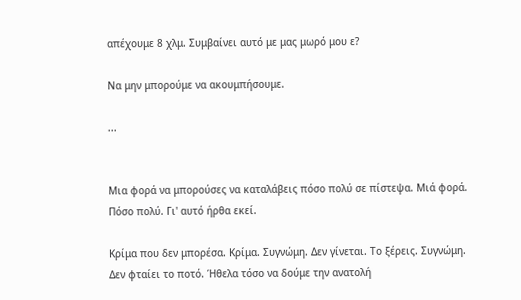απέχουμε 8 χλμ. Συμβαίνει αυτό με μας μωρό μου ε?

Να μην μπορούμε να ακουμπήσουμε.

...


Μια φορά να μπορούσες να καταλάβεις πόσο πολύ σε πίστεψα. Μιά φορά. Πόσο πολύ. Γι' αυτό ήρθα εκεί.

Κρίμα που δεν μπορέσα. Κρίμα. Συγνώμη. Δεν γίνεται. Το ξέρεις. Συγνώμη. Δεν φταίει το ποτό. Ήθελα τόσο να δούμε την ανατολή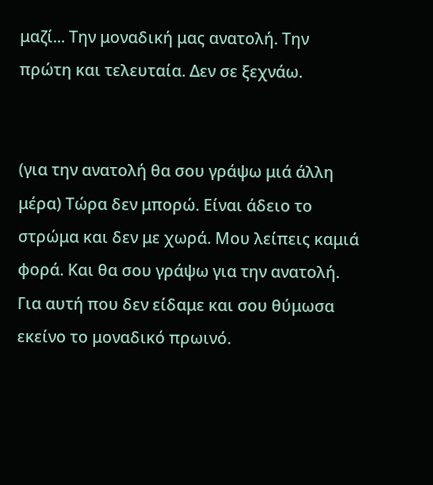μαζί... Την μοναδική μας ανατολή. Την πρώτη και τελευταία. Δεν σε ξεχνάω.


(για την ανατολή θα σου γράψω μιά άλλη μέρα) Τώρα δεν μπορώ. Είναι άδειο το στρώμα και δεν με χωρά. Μου λείπεις καμιά φορά. Και θα σου γράψω για την ανατολή. Για αυτή που δεν είδαμε και σου θύμωσα εκείνο το μοναδικό πρωινό.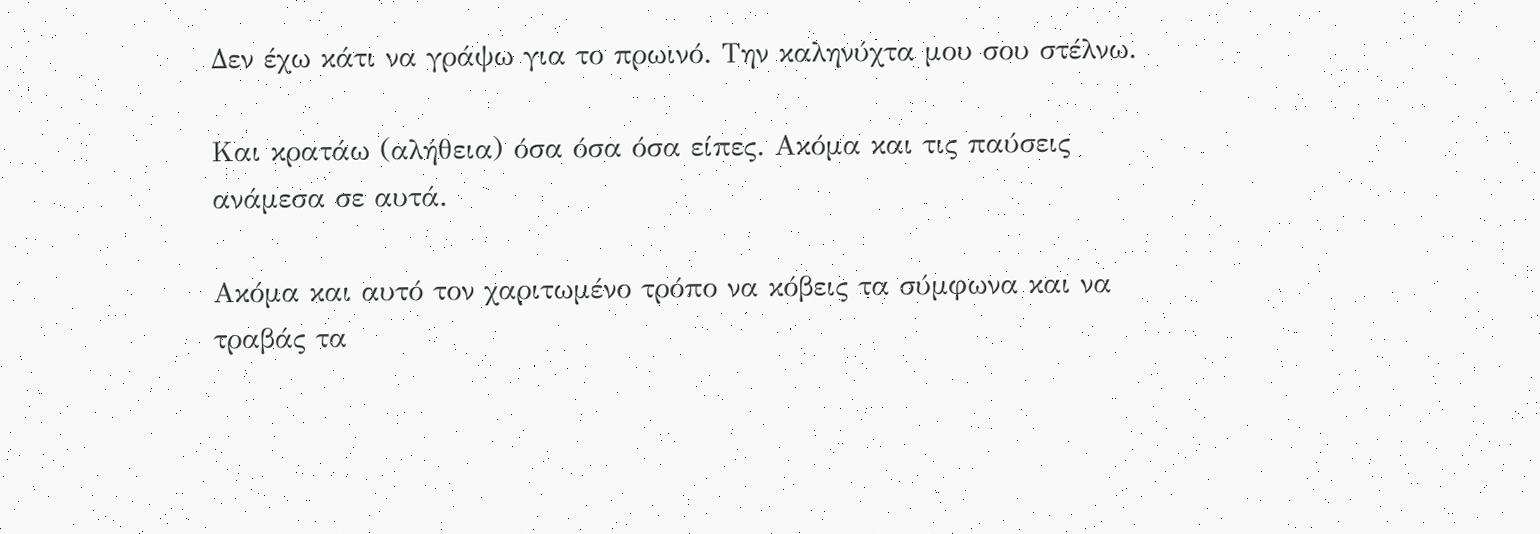Δεν έχω κάτι να γράψω για το πρωινό. Την καληνύχτα μου σου στέλνω.

Και κρατάω (αλήθεια) όσα όσα όσα είπες. Ακόμα και τις παύσεις ανάμεσα σε αυτά.

Ακόμα και αυτό τον χαριτωμένο τρόπο να κόβεις τα σύμφωνα και να τραβάς τα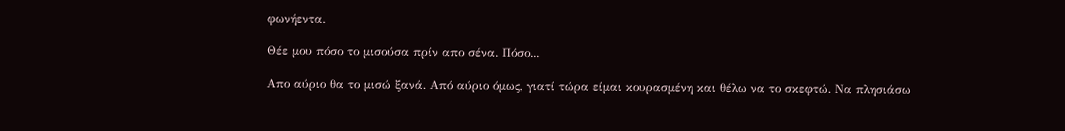φωνήεντα.

Θέε μου πόσο το μισούσα πρίν απο σένα. Πόσο...

Απο αύριο θα το μισώ ξανά. Από αύριο όμως, γιατί τώρα είμαι κουρασμένη και θέλω να το σκεφτώ. Να πλησιάσω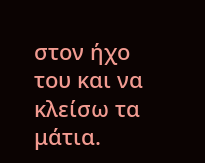στον ήχο του και να κλείσω τα μάτια.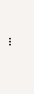...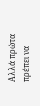Αλλά πρώτα πρέπει να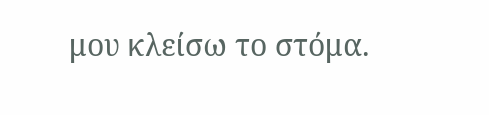μου κλείσω το στόμα.